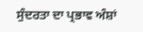ਸੁੰਦਰਤਾ ਦਾ ਪ੍ਰਭਾਵ ਅੰਸ਼ਾਂ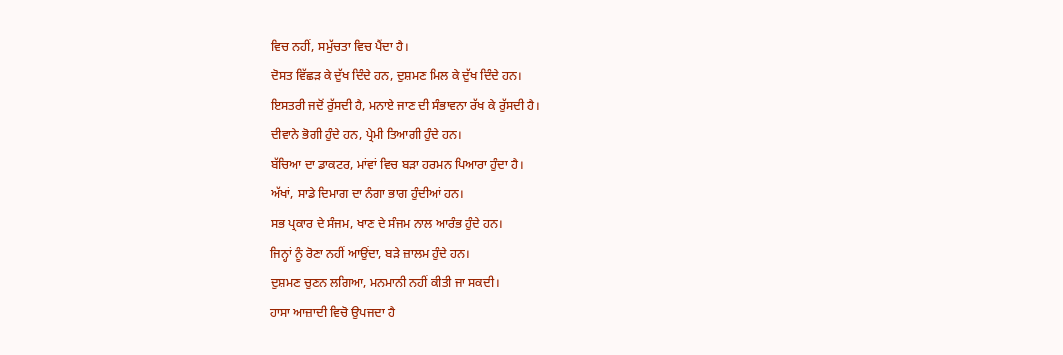ਵਿਚ ਨਹੀਂ, ਸਮੁੱਚਤਾ ਵਿਚ ਪੈਂਦਾ ਹੈ।
ਦੋਸਤ ਵਿੱਛੜ ਕੇ ਦੁੱਖ ਦਿੰਦੇ ਹਨ, ਦੁਸ਼ਮਣ ਮਿਲ ਕੇ ਦੁੱਖ ਦਿੰਦੇ ਹਨ।
ਇਸਤਰੀ ਜਦੋਂ ਰੁੱਸਦੀ ਹੈ, ਮਨਾਏ ਜਾਣ ਦੀ ਸੰਭਾਵਨਾ ਰੱਖ ਕੇ ਰੁੱਸਦੀ ਹੈ।
ਦੀਵਾਨੇ ਭੋਗੀ ਹੁੰਦੇ ਹਨ, ਪ੍ਰੇਮੀ ਤਿਆਗੀ ਹੁੰਦੇ ਹਨ।
ਬੱਚਿਆ ਦਾ ਡਾਕਟਰ, ਮਾਂਵਾਂ ਵਿਚ ਬੜਾ ਹਰਮਨ ਪਿਆਰਾ ਹੁੰਦਾ ਹੈ।
ਅੱਖਾਂ, ਸਾਡੇ ਦਿਮਾਗ ਦਾ ਨੰਗਾ ਭਾਗ ਹੁੰਦੀਆਂ ਹਨ।
ਸਭ ਪ੍ਰਕਾਰ ਦੇ ਸੰਜਮ, ਖਾਣ ਦੇ ਸੰਜਮ ਨਾਲ ਆਰੰਭ ਹੁੰਦੇ ਹਨ।
ਜਿਨ੍ਹਾਂ ਨੂੰ ਰੋਣਾ ਨਹੀਂ ਆਉਂਦਾ, ਬੜੇ ਜ਼ਾਲਮ ਹੁੰਦੇ ਹਨ।
ਦੁਸ਼ਮਣ ਚੁਣਨ ਲਗਿਆ, ਮਨਮਾਨੀ ਨਹੀਂ ਕੀਤੀ ਜਾ ਸਕਦੀ।
ਹਾਸਾ ਆਜ਼ਾਦੀ ਵਿਚੋ ਉਪਜਦਾ ਹੈ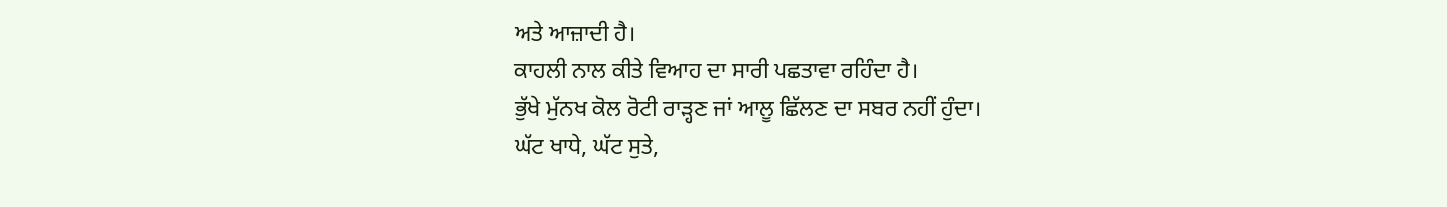ਅਤੇ ਆਜ਼ਾਦੀ ਹੈ।
ਕਾਹਲੀ ਨਾਲ ਕੀਤੇ ਵਿਆਹ ਦਾ ਸਾਰੀ ਪਛਤਾਵਾ ਰਹਿੰਦਾ ਹੈ।
ਭੁੱਖੇ ਮੁੱਨਖ ਕੋਲ ਰੋਟੀ ਰਾੜ੍ਹਣ ਜਾਂ ਆਲੂ ਛਿੱਲਣ ਦਾ ਸਬਰ ਨਹੀਂ ਹੁੰਦਾ।
ਘੱਟ ਖਾਧੇ, ਘੱਟ ਸੁਤੇ,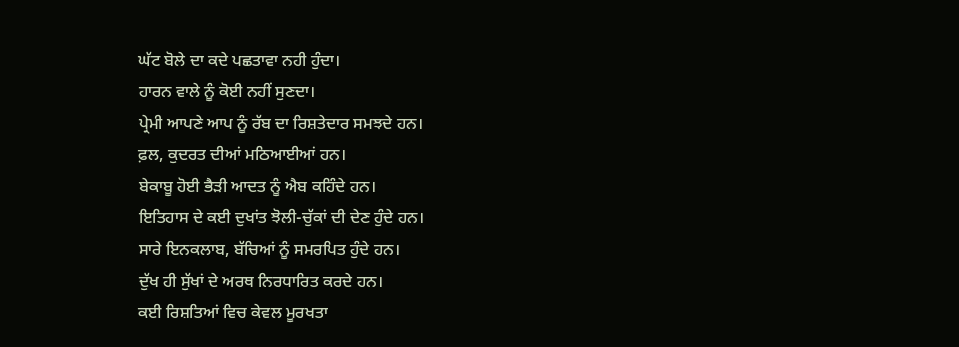ਘੱਟ ਬੋਲੇ ਦਾ ਕਦੇ ਪਛਤਾਵਾ ਨਹੀ ਹੁੰਦਾ।
ਹਾਰਨ ਵਾਲੇ ਨੂੰ ਕੋਈ ਨਹੀਂ ਸੁਣਦਾ।
ਪ੍ਰੇਮੀ ਆਪਣੇ ਆਪ ਨੂੰ ਰੱਬ ਦਾ ਰਿਸ਼ਤੇਦਾਰ ਸਮਝਦੇ ਹਨ।
ਫ਼ਲ, ਕੁਦਰਤ ਦੀਆਂ ਮਠਿਆਈਆਂ ਹਨ।
ਬੇਕਾਬੂ ਹੋਈ ਭੈੜੀ ਆਦਤ ਨੂੰ ਐਬ ਕਹਿੰਦੇ ਹਨ।
ਇਤਿਹਾਸ ਦੇ ਕਈ ਦੁਖਾਂਤ ਝੋਲੀ-ਚੁੱਕਾਂ ਦੀ ਦੇਣ ਹੁੰਦੇ ਹਨ।
ਸਾਰੇ ਇਨਕਲਾਬ, ਬੱਚਿਆਂ ਨੂੰ ਸਮਰਪਿਤ ਹੁੰਦੇ ਹਨ।
ਦੁੱਖ ਹੀ ਸੁੱਖਾਂ ਦੇ ਅਰਥ ਨਿਰਧਾਰਿਤ ਕਰਦੇ ਹਨ।
ਕਈ ਰਿਸ਼ਤਿਆਂ ਵਿਚ ਕੇਵਲ ਮੂਰਖਤਾ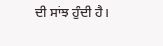ਦੀ ਸਾਂਝ ਹੁੰਦੀ ਹੈ।